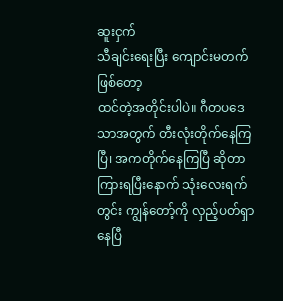ဆူးငှက်
သီချင်းရေးပြီး ကျောင်းမတက်ဖြစ်တော့
ထင်တဲ့အတိုင်းပါပဲ။ ဂီတပဒေသာအတွက် တီးလုံးတိုက်နေကြပြီ၊ အကတိုက်နေကြပြီ ဆိုတာ ကြားရပြီးနောက် သုံးလေးရက်တွင်း ကျွန်တော့်ကို လှည့်ပတ်ရှာနေပြီ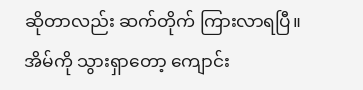ဆိုတာလည်း ဆက်တိုက် ကြားလာရပြီ။ အိမ်ကို သွားရှာတော့ ကျောင်း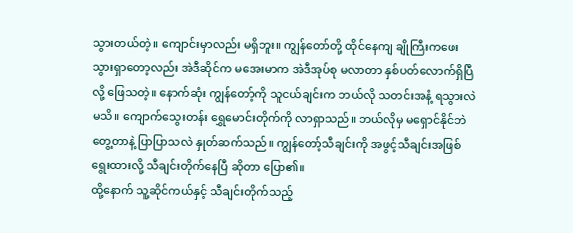သွားတယ်တဲ့။ ကျောင်းမှာလည်း မရှိဘူး။ ကျွန်တော်တို့ ထိုင်နေကျ ချိုကြီးကဖေး သွားရှာတော့လည်း အဲဒီဆိုင်က မအေးမာက အဲဒီအုပ်စု မလာတာ နှစ်ပတ်လောက်ရှိပြီလို့ ဖြေသတဲ့။ နောက်ဆုံး ကျွန်တော့်ကို သူငယ်ချင်းက ဘယ်လို သတင်းအနံ့ ရသွားလဲ မသိ။ ကျောက်သွေးတန်း ရွှေမောင်းတိုက်ကို လာရှာသည်။ ဘယ်လိုမှ မရှောင်နိုင်ဘဲ တွေ့တာနဲ့ ပြာပြာသလဲ နှုတ်ဆက်သည်။ ကျွန်တော့်သီချင်းကို အဖွင့်သီချင်းအဖြစ် ရွေးထားလို့ သီချင်းတိုက်နေပြီ ဆိုတာ ပြော၏။
ထို့နောက် သူ့ဆိုင်ကယ်နှင့် သီချင်းတိုက်သည့်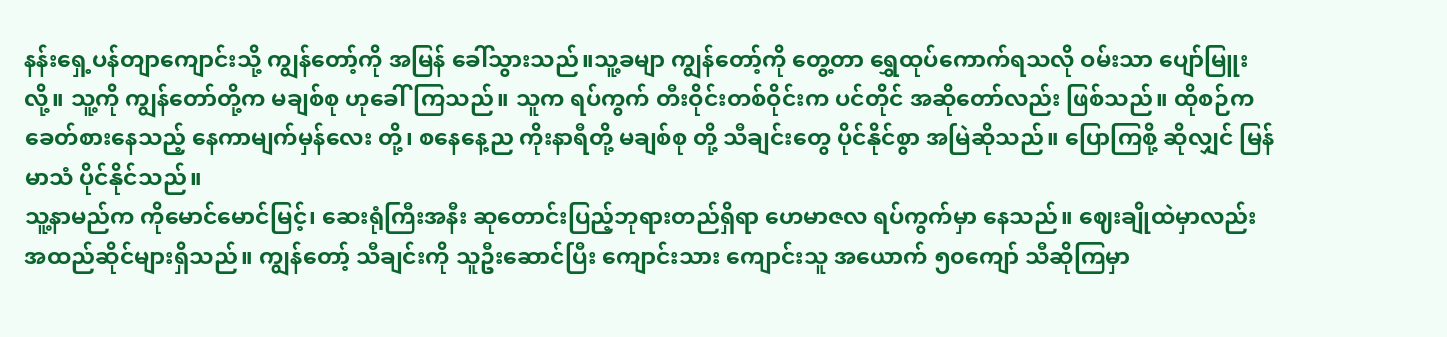နန်းရှေ့ပန်တျာကျောင်းသို့ ကျွန်တော့်ကို အမြန် ခေါ်သွားသည်။သူ့ခမျာ ကျွန်တော့်ကို တွေ့တာ ရွှေထုပ်ကောက်ရသလို ဝမ်းသာ ပျော်မြူးလို့။ သူ့ကို ကျွန်တော်တို့က မချစ်စု ဟုခေါ်ကြသည်။ သူက ရပ်ကွက် တီးဝိုင်းတစ်ဝိုင်းက ပင်တိုင် အဆိုတော်လည်း ဖြစ်သည်။ ထိုစဉ်က ခေတ်စားနေသည့် နေကာမျက်မှန်လေး တို့၊ စနေနေ့ည ကိုးနာရီတို့ မချစ်စု တို့ သီချင်းတွေ ပိုင်နိုင်စွာ အမြဲဆိုသည်။ ပြောကြစို့ ဆိုလျှင် မြန်မာသံ ပိုင်နိုင်သည်။
သူ့နာမည်က ကိုမောင်မောင်မြင့်၊ ဆေးရုံကြီးအနီး ဆုတောင်းပြည့်ဘုရားတည်ရှိရာ ဟေမာဇလ ရပ်ကွက်မှာ နေသည်။ ဈေးချိုထဲမှာလည်း အထည်ဆိုင်များရှိသည်။ ကျွန်တော့် သီချင်းကို သူဦးဆောင်ပြီး ကျောင်းသား ကျောင်းသူ အယောက် ၅၀ကျော် သီဆိုကြမှာ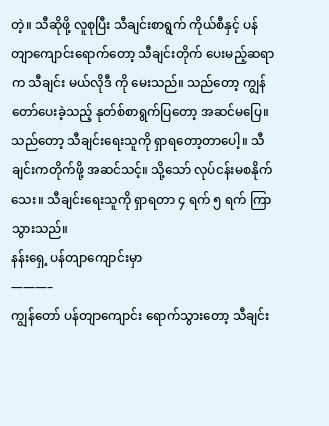တဲ့။ သီဆိုဖို့ လူစုပြီး သီချင်းစာရွက် ကိုယ်စီနှင့် ပန်တျာကျောင်းရောက်တော့ သီချင်းတိုက် ပေးမည့်ဆရာက သီချင်း မယ်လိုဒီ ကို မေးသည်။ သည်တော့ ကျွန်တော်ပေးခဲ့သည့် နုတ်စ်စာရွက်ပြတော့ အဆင်မပြေ။ သည်တော့ သီချင်းရေးသူကို ရှာရတော့တာပေါ့။ သီချင်းကတိုက်ဖို့ အဆင်သင့်။ သို့သော် လုပ်ငန်းမစနိုက်သေး။ သီချင်းရေးသူကို ရှာရတာ ၄ ရက် ၅ ရက် ကြာသွားသည်။
နန်းရှေ့ ပန်တျာကျောင်းမှာ
———–
ကျွန်တော် ပန်တျာကျောင်း ရောက်သွားတော့ သီချင်း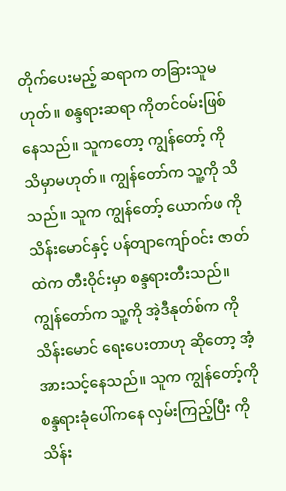တိုက်ပေးမည့် ဆရာက တခြားသူမဟုတ်။ စန္ဒရားဆရာ ကိုတင်ဝမ်းဖြစ်နေသည်။ သူကတော့ ကျွန်တော့် ကို သိမှာမဟုတ်။ ကျွန်တော်က သူ့ကို သိသည်။ သူက ကျွန်တော့် ယောက်ဖ ကိုသိန်းမောင်နှင့် ပန်တျာကျော်ဝင်း ဇာတ်ထဲက တီးဝိုင်းမှာ စန္ဒရားတီးသည်။ ကျွန်တော်က သူ့ကို အဲ့ဒီနုတ်စ်က ကိုသိန်းမောင် ရေးပေးတာဟု ဆိုတော့ အံ့အားသင့်နေသည်။ သူက ကျွန်တော့်ကို စန္ဒရားခုံပေါ်ကနေ လှမ်းကြည့်ပြီး ကိုသိန်း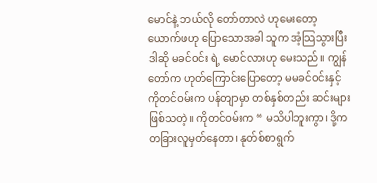မောင်နဲ့ ဘယ်လို တော်တာလဲ ဟုမေးတော့ ယောက်ဖဟု ပြောသောအခါ သူက အံ့သြသွားပြီး ဒါဆို မခင်ဝင်း ရဲ့ မောင်လားဟု မေးသည်။ ကျွန်တော်က ဟုတ်ကြောင်းပြောတော့ မမခင်ဝင်းနှင့် ကိုတင်ဝမ်းက ပန်တျာမှာ တစ်နှစ်တည်း ဆင်းများဖြစ်သတဲ့။ ကိုတင်ဝမ်းက “ မသိပါဘူးကွာ၊ ဒို့က တခြားလူမှတ်နေတာ၊ နုတ်စ်စာရွက်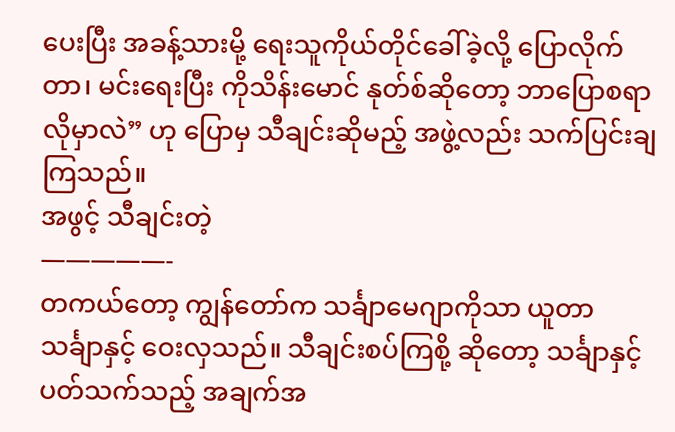ပေးပြီး အခန့်သားမို့ ရေးသူကိုယ်တိုင်ခေါ်ခဲ့လို့ ပြောလိုက်တာ၊ မင်းရေးပြီး ကိုသိန်းမောင် နုတ်စ်ဆိုတော့ ဘာပြောစရာ လိုမှာလဲ” ဟု ပြောမှ သီချင်းဆိုမည့် အဖွဲ့လည်း သက်ပြင်းချကြသည်။
အဖွင့် သီချင်းတဲ့
—————-
တကယ်တော့ ကျွန်တော်က သင်္ချာမေဂျာကိုသာ ယူတာ သင်္ချာနှင့် ဝေးလှသည်။ သီချင်းစပ်ကြစို့ ဆိုတော့ သင်္ချာနှင့် ပတ်သက်သည့် အချက်အ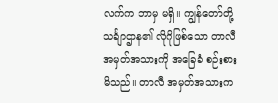လက်က ဘာမှ မရှိ။ ကျွန်တော်တို့ သင်္ချာဌာန၏ လိုဂိုဖြစ်သော တာလီ အမှတ်အသားကို အခြေခံ စဉ်းစားမိသည်။ တာလီ အမှတ်အသားက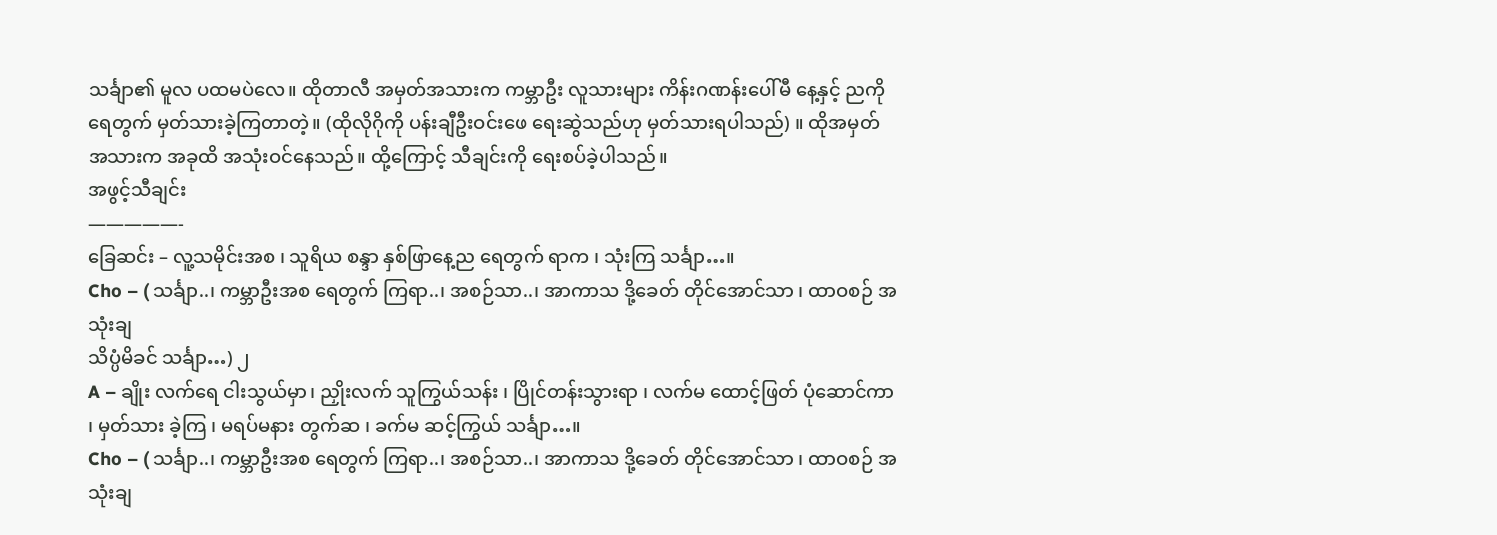သင်္ချာ၏ မူလ ပထမပဲလေ။ ထိုတာလီ အမှတ်အသားက ကမ္ဘာဦး လူသားများ ကိန်းဂဏန်းပေါ်မီ နေ့နှင့် ညကို ရေတွက် မှတ်သားခဲ့ကြတာတဲ့။ (ထိုလိုဂိုကို ပန်းချီဦးဝင်းဖေ ရေးဆွဲသည်ဟု မှတ်သားရပါသည်) ။ ထိုအမှတ်အသားက အခုထိ အသုံးဝင်နေသည်။ ထို့ကြောင့် သီချင်းကို ရေးစပ်ခဲ့ပါသည်။
အဖွင့်သီချင်း
—————-
ခြေဆင်း – လူ့သမိုင်းအစ ၊ သူရိယ စန္ဒာ နှစ်ဖြာနေ့ည ရေတွက် ရာက ၊ သုံးကြ သင်္ချာ…။
Cho – ( သင်္ချာ..၊ ကမ္ဘာဦးအစ ရေတွက် ကြရာ..၊ အစဉ်သာ..၊ အာကာသ ဒို့ခေတ် တိုင်အောင်သာ ၊ ထာဝစဉ် အသုံးချ
သိပ္ပံမိခင် သင်္ချာ…) ၂
A – ချိုး လက်ရေ ငါးသွယ်မှာ၊ ညှိုးလက် သူကြွယ်သန်း ၊ ပြိုင်တန်းသွားရာ ၊ လက်မ ထောင့်ဖြတ် ပုံဆောင်ကာ ၊ မှတ်သား ခဲ့ကြ ၊ မရပ်မနား တွက်ဆ ၊ ခက်မ ဆင့်ကြွယ် သင်္ချာ…။
Cho – ( သင်္ချာ..၊ ကမ္ဘာဦးအစ ရေတွက် ကြရာ..၊ အစဉ်သာ..၊ အာကာသ ဒို့ခေတ် တိုင်အောင်သာ ၊ ထာဝစဉ် အသုံးချ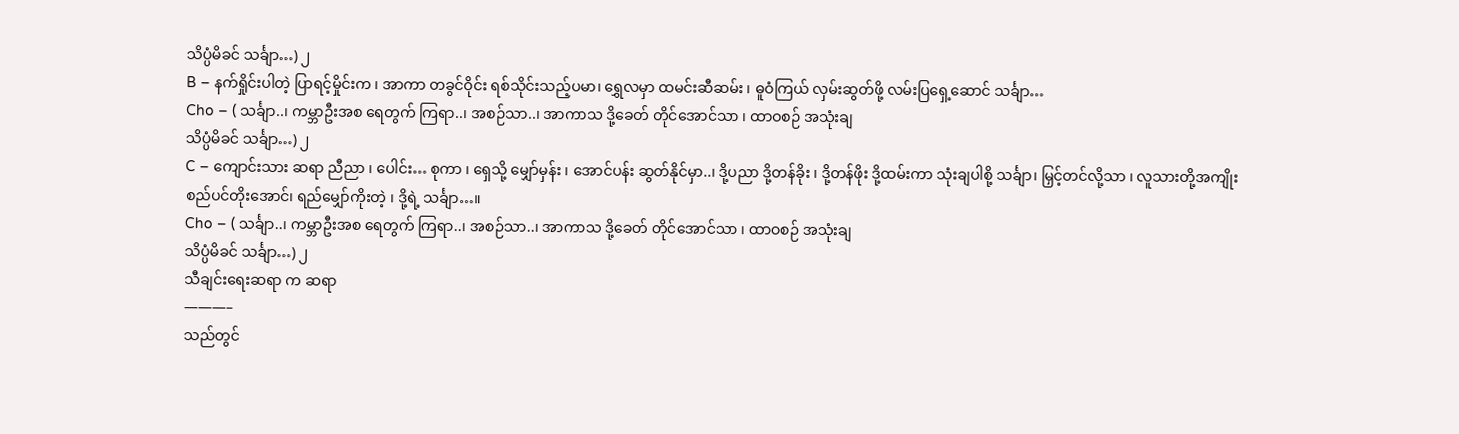သိပ္ပံမိခင် သင်္ချာ…) ၂
B – နက်ရှိုင်းပါတဲ့ ပြာရင့်မှိုင်းက ၊ အာကာ တခွင်ဝိုင်း ရစ်သိုင်းသည့်ပမာ၊ ရွှေလမှာ ထမင်းဆီဆမ်း ၊ ဓူဝံကြယ် လှမ်းဆွတ်ဖို့ လမ်းပြရှေ့ဆောင် သင်္ချာ…
Cho – ( သင်္ချာ..၊ ကမ္ဘာဦးအစ ရေတွက် ကြရာ..၊ အစဉ်သာ..၊ အာကာသ ဒို့ခေတ် တိုင်အောင်သာ ၊ ထာဝစဉ် အသုံးချ
သိပ္ပံမိခင် သင်္ချာ…) ၂
C – ကျောင်းသား ဆရာ ညီညာ ၊ ပေါင်း… စုကာ ၊ ရှေသို့ မျှော်မှန်း ၊ အောင်ပန်း ဆွတ်နိုင်မှာ..၊ ဒို့ပညာ ဒို့တန်ခိုး ၊ ဒို့တန်ဖိုး ဒို့ထမ်းကာ သုံးချပါစို့ သင်္ချာ၊ မြှင့်တင်လို့သာ ၊ လူသားတို့အကျိုး စည်ပင်တိုးအောင်၊ ရည်မျှော်ကိုးတဲ့ ၊ ဒို့ရဲ့ သင်္ချာ…။
Cho – ( သင်္ချာ..၊ ကမ္ဘာဦးအစ ရေတွက် ကြရာ..၊ အစဉ်သာ..၊ အာကာသ ဒို့ခေတ် တိုင်အောင်သာ ၊ ထာဝစဉ် အသုံးချ
သိပ္ပံမိခင် သင်္ချာ…) ၂
သီချင်းရေးဆရာ က ဆရာ
———–
သည်တွင်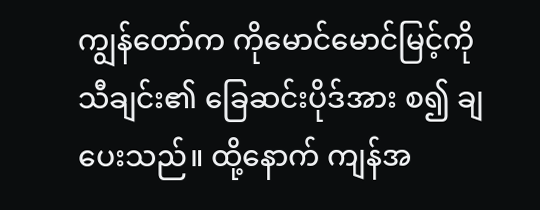ကျွန်တော်က ကိုမောင်မောင်မြင့်ကို သီချင်း၏ ခြေဆင်းပိုဒ်အား စ၍ ချပေးသည်။ ထို့နောက် ကျန်အ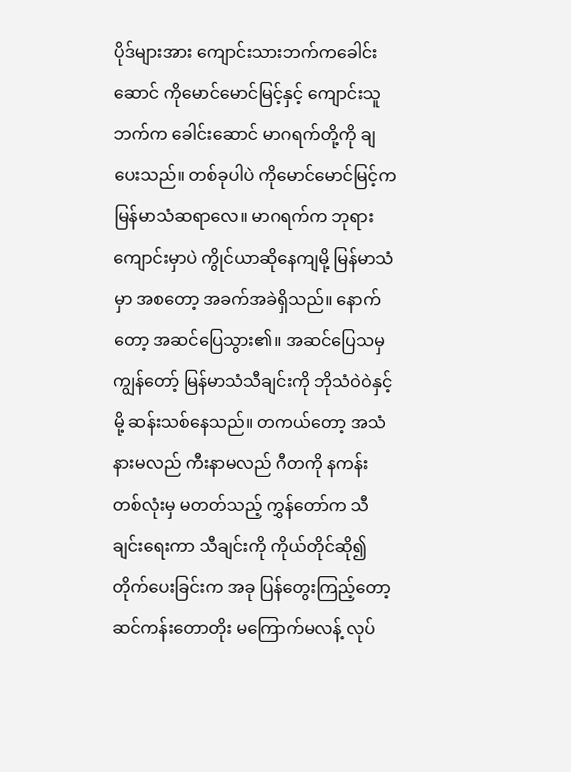ပိုဒ်များအား ကျောင်းသားဘက်ကခေါင်းဆောင် ကိုမောင်မောင်မြင့်နှင့် ကျောင်းသူဘက်က ခေါင်းဆောင် မာဂရက်တို့ကို ချပေးသည်။ တစ်ခုပါပဲ ကိုမောင်မောင်မြင့်က မြန်မာသံဆရာလေ။ မာဂရက်က ဘုရားကျောင်းမှာပဲ ကွိုင်ယာဆိုနေကျမို့ မြန်မာသံမှာ အစတော့ အခက်အခဲရှိသည်။ နောက်တော့ အဆင်ပြေသွား၏။ အဆင်ပြေသမှ ကျွန်တော့် မြန်မာသံသီချင်းကို ဘိုသံဝဲဝဲနှင့်မို့ ဆန်းသစ်နေသည်။ တကယ်တော့ အသံနားမလည် ကီးနာမလည် ဂီတကို နကန်းတစ်လုံးမှ မတတ်သည့် ကွှန်တော်က သီချင်းရေးကာ သီချင်းကို ကိုယ်တိုင်ဆို၍ တိုက်ပေးခြင်းက အခု ပြန်တွေးကြည့်တော့ ဆင်ကန်းတောတိုး မကြောက်မလန့် လုပ်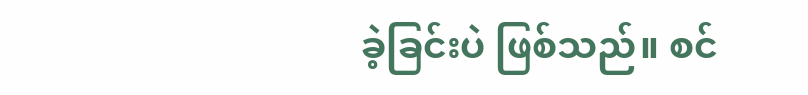ခဲ့ခြင်းပဲ ဖြစ်သည်။ စင်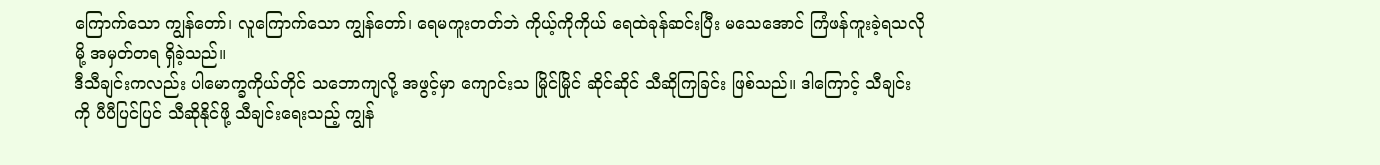ကြောက်သော ကျွန်တော်၊ လူကြောက်သော ကျွန်တော်၊ ရေမကူးတတ်ဘဲ ကိုယ့်ကိုကိုယ် ရေထဲခုန်ဆင်းပြီး မသေအောင် ကြံဖန်ကူးခဲ့ရသလိုမို့ အမှတ်တရ ရှိခဲ့သည်။
ဒီသီချင်းကလည်း ပါမောက္ခကိုယ်တိုင် သဘောကျလို့ အဖွင့်မှာ ကျောင်းသ မြိုင်မြိုင် ဆိုင်ဆိုင် သီဆိုကြခြင်း ဖြစ်သည်။ ဒါကြောင့် သီချင်းကို ပီပီပြင်ပြင် သီဆိုနိုင်ဖို့ သီချင်းရေးသည့် ကျွန်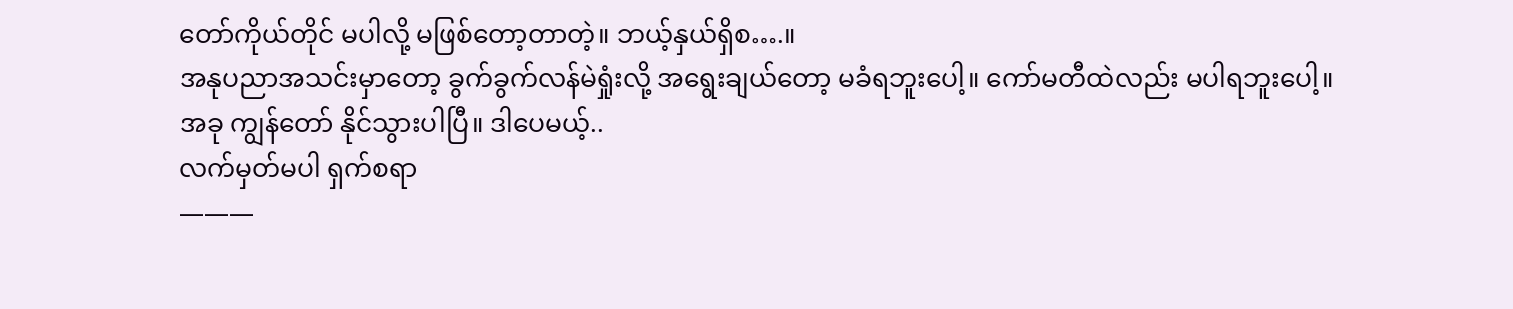တော်ကိုယ်တိုင် မပါလို့ မဖြစ်တော့တာတဲ့။ ဘယ့်နှယ်ရှိစ….။
အနုပညာအသင်းမှာတော့ ခွက်ခွက်လန်မဲရှုံးလို့ အရွေးချယ်တော့ မခံရဘူးပေါ့။ ကော်မတီထဲလည်း မပါရဘူးပေါ့။
အခု ကျွန်တော် နိုင်သွားပါပြီ။ ဒါပေမယ့်..
လက်မှတ်မပါ ရှက်စရာ
———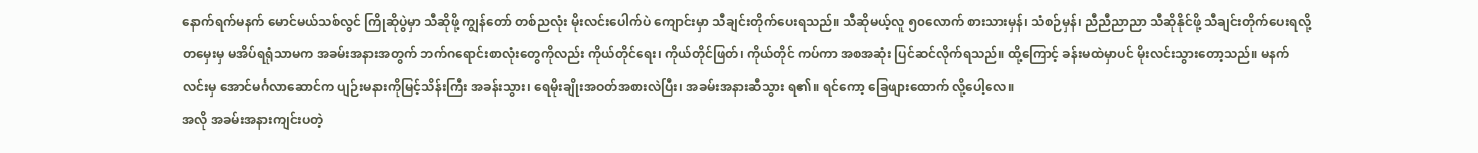နောက်ရက်မနက် မောင်မယ်သစ်လွင် ကြိုဆိုပွဲမှာ သီဆိုဖို့ ကျွန်တော် တစ်ညလုံး မိုးလင်းပေါက်ပဲ ကျောင်းမှာ သီချင်းတိုက်ပေးရသည်။ သီဆိုမယ့်လူ ၅၀လောက် စားသားမှန်၊ သံစဉ်မှန်၊ ညီညီညာညာ သီဆိုနိုင်ဖို့ သီချင်းတိုက်ပေးရလို့ တမှေးမှ မအိပ်ရရုံသာမက အခမ်းအနားအတွက် ဘက်ဂရောင်းစာလုံးတွေကိုလည်း ကိုယ်တိုင်ရေး၊ ကိုယ်တိုင်ဖြတ်၊ ကိုယ်တိုင် ကပ်ကာ အစအဆုံး ပြင်ဆင်လိုက်ရသည်။ ထို့ကြောင့် ခန်းမထဲမှာပင် မိုးလင်းသွားတော့သည်။ မနက်လင်းမှ အောင်မင်္ဂလာဆောင်က ပျဉ်းမနားကိုမြင့်သိန်းကြီး အခန်းသွား၊ ရေမိုးချိုးအဝတ်အစားလဲပြီး၊ အခမ်းအနားဆီသွား ရ၏။ ရင်ကော့ ခြေဖျားထောက် လို့ပေါ့လေ။
အလို အခမ်းအနားကျင်းပတဲ့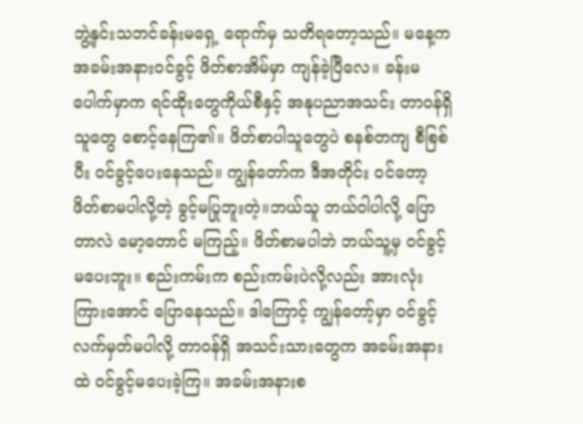ဘွဲ့နှင်းသဘင်ခန်းမရှေ့ ရောက်မှ သတိရတော့သည်။ မနေ့က အခမ်းအနားဝင်ခွင့် ဖိတ်စာအိမ်မှာ ကျန်ခဲ့ပြီလေ။ ခန်းမပေါက်မှာက ရင်ထိုးတွေကိုယ်စီနှင့် အနုပညာအသင်း တာဝန်ရှိသူတွေ စောင့်နေကြ၏။ ဖိတ်စာပါသူတွေပဲ စနစ်တကျ စီစြစ်ပီး ဝင်ခွင့်ပေးနေသည်။ ကျွန်တော်က ဒီအတိုင်း ဝင်တော့ ဖိတ်စာမပါလို့တဲ့ ခွင့်မပြုဘူးတဲ့။ဘယ်သူ ဘယ်ဝါပါလို့ ပြောတာလဲ မော့တောင် မကြည့်။ ဖိတ်စာမပါဘဲ ဘယ်သူ့မှ ဝင်ခွင့်မပေးဘူး။ စည်းကမ်းက စည်းကမ်းပဲလို့လည်း အားလုံးကြားအောင် ပြောနေသည်။ ဒါကြောင့် ကျွန်တော့်မှာ ဝင်ခွင့်လက်မှတ်မပါလို့ တာဝန်ရှိ အသင်းသားတွေက အခမ်းအနားထဲ ဝင်ခွင့်မပေးခဲ့ကြ။ အခမ်းအနားစ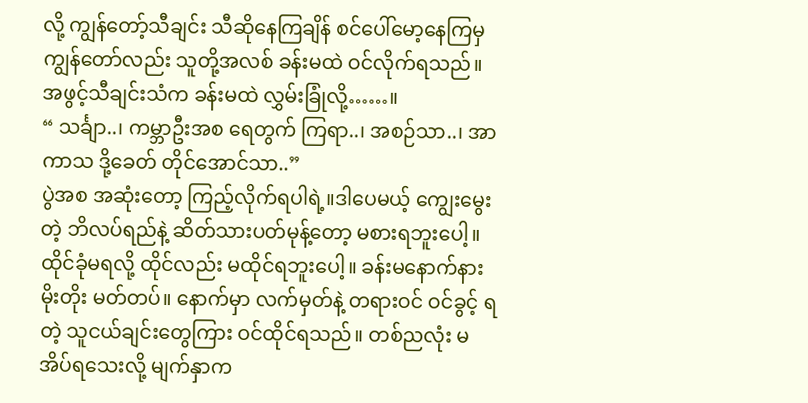လို့ ကျွန်တော့်သီချင်း သီဆိုနေကြချိန် စင်ပေါ်မော့နေကြမှ ကျွန်တော်လည်း သူတို့အလစ် ခန်းမထဲ ဝင်လိုက်ရသည်။ အဖွင့်သီချင်းသံက ခန်းမထဲ လွှမ်းခြုံလို့……။
“ သင်္ချာ..၊ ကမ္ဘာဦးအစ ရေတွက် ကြရာ..၊ အစဉ်သာ..၊ အာကာသ ဒို့ခေတ် တိုင်အောင်သာ..”
ပွဲအစ အဆုံးတော့ ကြည့်လိုက်ရပါရဲ့။ဒါပေမယ့် ကျွေးမွေးတဲ့ ဘိလပ်ရည်နဲ့ ဆိတ်သားပတ်မုန့်တော့ မစားရဘူးပေါ့။ ထိုင်ခုံမရလို့ ထိုင်လည်း မထိုင်ရဘူးပေါ့။ ခန်းမနောက်နား မိုးတိုး မတ်တပ်။ နောက်မှာ လက်မှတ်နဲ့ တရားဝင် ဝင်ခွင့် ရတဲ့ သူငယ်ချင်းတွေကြား ဝင်ထိုင်ရသည်။ တစ်ညလုံး မအိပ်ရသေးလို့ မျက်နှာက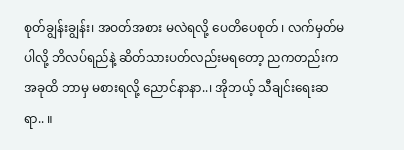စုတ်ချွန်းချွန်း၊ အဝတ်အစား မလဲရလို့ ပေတိပေစုတ် ၊ လက်မှတ်မပါလို့ ဘိလပ်ရည်နဲ့ ဆိတ်သားပတ်လည်းမရတော့ ညကတည်းက အခုထိ ဘာမှ မစားရလို့ ညောင်နာနာ..၊ အိုဘယ့် သီချင်းရေးဆရာ.. ။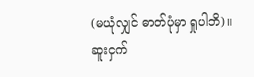(မယုံလျှင် ဓာတ်ပုံမှာ ရှုပါဘိ)။
ဆူးငှက်